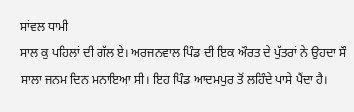ਸਾਂਵਲ ਧਾਮੀ
ਸਾਲ ਕੁ ਪਹਿਲਾਂ ਦੀ ਗੱਲ ਏ। ਅਰਜਨਵਾਲ ਪਿੰਡ ਦੀ ਇਕ ਔਰਤ ਦੇ ਪੁੱਤਰਾਂ ਨੇ ਉਹਦਾ ਸੌ ਸਾਲਾ ਜਨਮ ਦਿਨ ਮਨਾਇਆ ਸੀ। ਇਹ ਪਿੰਡ ਆਦਮਪੁਰ ਤੋਂ ਲਹਿੰਦੇ ਪਾਸੇ ਪੈਂਦਾ ਹੈ।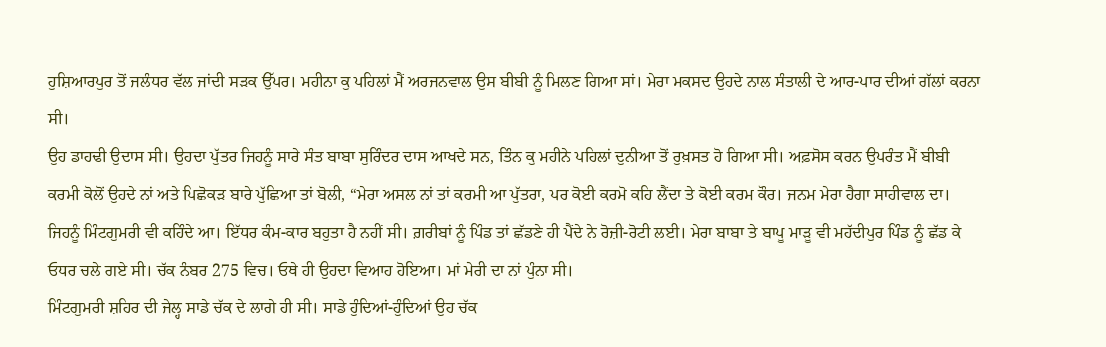ਹੁਸ਼ਿਆਰਪੁਰ ਤੋਂ ਜਲੰਧਰ ਵੱਲ ਜਾਂਦੀ ਸੜਕ ਉੱਪਰ। ਮਹੀਨਾ ਕੁ ਪਹਿਲਾਂ ਮੈਂ ਅਰਜਨਵਾਲ ਉਸ ਬੀਬੀ ਨੂੰ ਮਿਲਣ ਗਿਆ ਸਾਂ। ਮੇਰਾ ਮਕਸਦ ਉਹਦੇ ਨਾਲ ਸੰਤਾਲੀ ਦੇ ਆਰ-ਪਾਰ ਦੀਆਂ ਗੱਲਾਂ ਕਰਨਾ ਸੀ।
ਉਹ ਡਾਹਢੀ ਉਦਾਸ ਸੀ। ਉਹਦਾ ਪੁੱਤਰ ਜਿਹਨੂੰ ਸਾਰੇ ਸੰਤ ਬਾਬਾ ਸੁਰਿੰਦਰ ਦਾਸ ਆਖਦੇ ਸਨ, ਤਿੰਨ ਕੁ ਮਹੀਨੇ ਪਹਿਲਾਂ ਦੁਨੀਆ ਤੋਂ ਰੁਖ਼ਸਤ ਹੋ ਗਿਆ ਸੀ। ਅਫ਼ਸੋਸ ਕਰਨ ਉਪਰੰਤ ਮੈਂ ਬੀਬੀ ਕਰਮੀ ਕੋਲੋਂ ਉਹਦੇ ਨਾਂ ਅਤੇ ਪਿਛੋਕੜ ਬਾਰੇ ਪੁੱਛਿਆ ਤਾਂ ਬੋਲੀ, “ਮੇਰਾ ਅਸਲ ਨਾਂ ਤਾਂ ਕਰਮੀ ਆ ਪੁੱਤਰਾ, ਪਰ ਕੋਈ ਕਰਮੋ ਕਹਿ ਲੈਂਦਾ ਤੇ ਕੋਈ ਕਰਮ ਕੌਰ। ਜਨਮ ਮੇਰਾ ਹੈਗਾ ਸਾਹੀਵਾਲ ਦਾ। ਜਿਹਨੂੰ ਮਿੰਟਗੁਮਰੀ ਵੀ ਕਹਿੰਦੇ ਆ। ਇੱਧਰ ਕੰਮ-ਕਾਰ ਬਹੁਤਾ ਹੈ ਨਹੀਂ ਸੀ। ਗ਼ਰੀਬਾਂ ਨੂੰ ਪਿੰਡ ਤਾਂ ਛੱਡਣੇ ਹੀ ਪੈਂਦੇ ਨੇ ਰੋਜ਼ੀ-ਰੋਟੀ ਲਈ। ਮੇਰਾ ਬਾਬਾ ਤੇ ਬਾਪੂ ਮਾੜੂ ਵੀ ਮਹੱਦੀਪੁਰ ਪਿੰਡ ਨੂੰ ਛੱਡ ਕੇ ਓਧਰ ਚਲੇ ਗਏ ਸੀ। ਚੱਕ ਨੰਬਰ 275 ਵਿਚ। ਓਥੇ ਹੀ ਉਹਦਾ ਵਿਆਹ ਹੋਇਆ। ਮਾਂ ਮੇਰੀ ਦਾ ਨਾਂ ਪੁੰਨਾ ਸੀ।
ਮਿੰਟਗੁਮਰੀ ਸ਼ਹਿਰ ਦੀ ਜੇਲ੍ਹ ਸਾਡੇ ਚੱਕ ਦੇ ਲਾਗੇ ਹੀ ਸੀ। ਸਾਡੇ ਹੁੰਦਿਆਂ-ਹੁੰਦਿਆਂ ਉਹ ਚੱਕ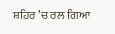ਸ਼ਹਿਰ ’ਚ ਰਲ ਗਿਆ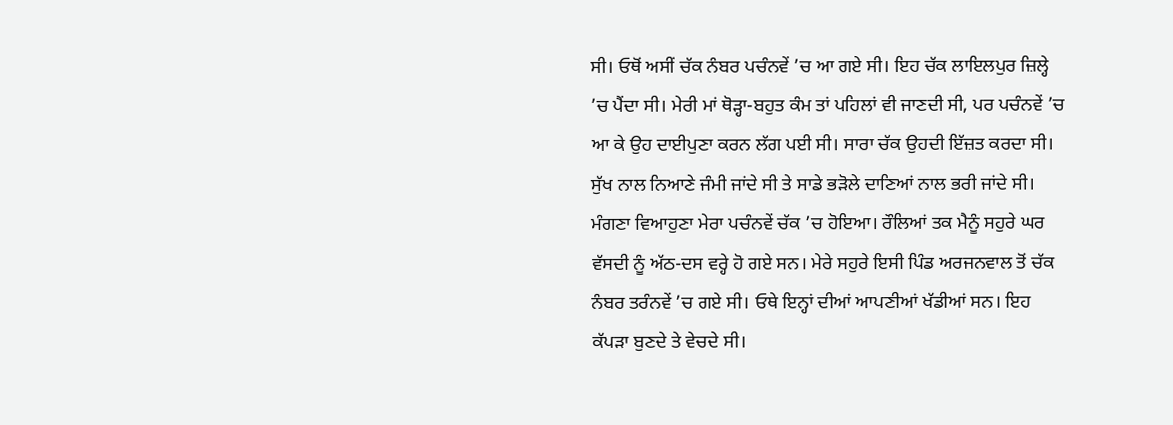ਸੀ। ਓਥੋਂ ਅਸੀਂ ਚੱਕ ਨੰਬਰ ਪਚੰਨਵੇਂ ’ਚ ਆ ਗਏ ਸੀ। ਇਹ ਚੱਕ ਲਾਇਲਪੁਰ ਜ਼ਿਲ੍ਹੇ ’ਚ ਪੈਂਦਾ ਸੀ। ਮੇਰੀ ਮਾਂ ਥੋੜ੍ਹਾ-ਬਹੁਤ ਕੰਮ ਤਾਂ ਪਹਿਲਾਂ ਵੀ ਜਾਣਦੀ ਸੀ, ਪਰ ਪਚੰਨਵੇਂ ’ਚ ਆ ਕੇ ਉਹ ਦਾਈਪੁਣਾ ਕਰਨ ਲੱਗ ਪਈ ਸੀ। ਸਾਰਾ ਚੱਕ ਉਹਦੀ ਇੱਜ਼ਤ ਕਰਦਾ ਸੀ। ਸੁੱਖ ਨਾਲ ਨਿਆਣੇ ਜੰਮੀ ਜਾਂਦੇ ਸੀ ਤੇ ਸਾਡੇ ਭੜੋਲੇ ਦਾਣਿਆਂ ਨਾਲ ਭਰੀ ਜਾਂਦੇ ਸੀ।
ਮੰਗਣਾ ਵਿਆਹੁਣਾ ਮੇਰਾ ਪਚੰਨਵੇਂ ਚੱਕ ’ਚ ਹੋਇਆ। ਰੌਲਿਆਂ ਤਕ ਮੈਨੂੰ ਸਹੁਰੇ ਘਰ ਵੱਸਦੀ ਨੂੰ ਅੱਠ-ਦਸ ਵਰ੍ਹੇ ਹੋ ਗਏ ਸਨ। ਮੇਰੇ ਸਹੁਰੇ ਇਸੀ ਪਿੰਡ ਅਰਜਨਵਾਲ ਤੋਂ ਚੱਕ ਨੰਬਰ ਤਰੰਨਵੇਂ ’ਚ ਗਏ ਸੀ। ਓਥੇ ਇਨ੍ਹਾਂ ਦੀਆਂ ਆਪਣੀਆਂ ਖੱਡੀਆਂ ਸਨ। ਇਹ ਕੱਪੜਾ ਬੁਣਦੇ ਤੇ ਵੇਚਦੇ ਸੀ।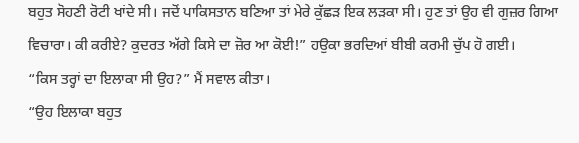ਬਹੁਤ ਸੋਹਣੀ ਰੋਟੀ ਖਾਂਦੇ ਸੀ। ਜਦੋਂ ਪਾਕਿਸਤਾਨ ਬਣਿਆ ਤਾਂ ਮੇਰੇ ਕੁੱਛੜ ਇਕ ਲੜਕਾ ਸੀ। ਹੁਣ ਤਾਂ ਉਹ ਵੀ ਗੁਜ਼ਰ ਗਿਆ ਵਿਚਾਰਾ। ਕੀ ਕਰੀਏ? ਕੁਦਰਤ ਅੱਗੇ ਕਿਸੇ ਦਾ ਜ਼ੋਰ ਆ ਕੋਈ!” ਹਉਕਾ ਭਰਦਿਆਂ ਬੀਬੀ ਕਰਮੀ ਚੁੱਪ ਹੋ ਗਈ।
“ਕਿਸ ਤਰ੍ਹਾਂ ਦਾ ਇਲਾਕਾ ਸੀ ਉਹ?” ਮੈਂ ਸਵਾਲ ਕੀਤਾ।
“ਉਹ ਇਲਾਕਾ ਬਹੁਤ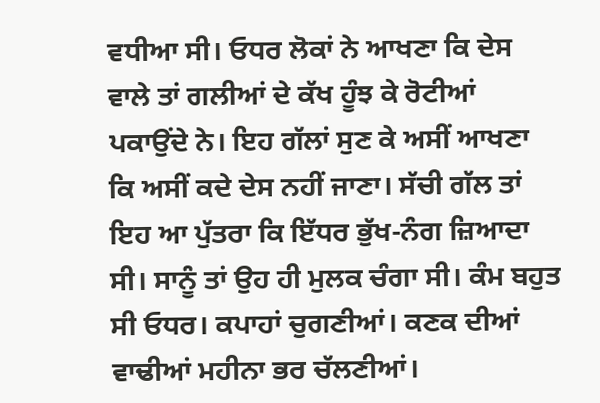ਵਧੀਆ ਸੀ। ਓਧਰ ਲੋਕਾਂ ਨੇ ਆਖਣਾ ਕਿ ਦੇਸ ਵਾਲੇ ਤਾਂ ਗਲੀਆਂ ਦੇ ਕੱਖ ਹੂੰਝ ਕੇ ਰੋਟੀਆਂ ਪਕਾਉਂਦੇ ਨੇ। ਇਹ ਗੱਲਾਂ ਸੁਣ ਕੇ ਅਸੀਂ ਆਖਣਾ ਕਿ ਅਸੀਂ ਕਦੇ ਦੇਸ ਨਹੀਂ ਜਾਣਾ। ਸੱਚੀ ਗੱਲ ਤਾਂ ਇਹ ਆ ਪੁੱਤਰਾ ਕਿ ਇੱਧਰ ਭੁੱਖ-ਨੰਗ ਜ਼ਿਆਦਾ ਸੀ। ਸਾਨੂੰ ਤਾਂ ਉਹ ਹੀ ਮੁਲਕ ਚੰਗਾ ਸੀ। ਕੰਮ ਬਹੁਤ ਸੀ ਓਧਰ। ਕਪਾਹਾਂ ਚੁਗਣੀਆਂ। ਕਣਕ ਦੀਆਂ ਵਾਢੀਆਂ ਮਹੀਨਾ ਭਰ ਚੱਲਣੀਆਂ।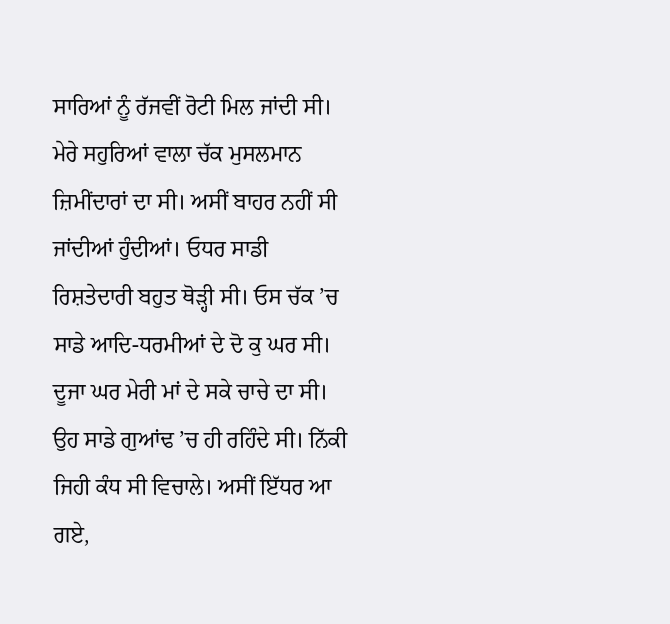ਸਾਰਿਆਂ ਨੂੰ ਰੱਜਵੀਂ ਰੋਟੀ ਮਿਲ ਜਾਂਦੀ ਸੀ।
ਮੇਰੇ ਸਹੁਰਿਆਂ ਵਾਲਾ ਚੱਕ ਮੁਸਲਮਾਨ ਜ਼ਿਮੀਂਦਾਰਾਂ ਦਾ ਸੀ। ਅਸੀਂ ਬਾਹਰ ਨਹੀਂ ਸੀ ਜਾਂਦੀਆਂ ਹੁੰਦੀਆਂ। ਓਧਰ ਸਾਡੀ ਰਿਸ਼ਤੇਦਾਰੀ ਬਹੁਤ ਥੋੜ੍ਹੀ ਸੀ। ਓਸ ਚੱਕ ’ਚ ਸਾਡੇ ਆਦਿ-ਧਰਮੀਆਂ ਦੇ ਦੋ ਕੁ ਘਰ ਸੀ। ਦੂਜਾ ਘਰ ਮੇਰੀ ਮਾਂ ਦੇ ਸਕੇ ਚਾਚੇ ਦਾ ਸੀ। ਉਹ ਸਾਡੇ ਗੁਆਂਢ ’ਚ ਹੀ ਰਹਿੰਦੇ ਸੀ। ਨਿੱਕੀ ਜਿਹੀ ਕੰਧ ਸੀ ਵਿਚਾਲੇ। ਅਸੀਂ ਇੱਧਰ ਆ ਗਏ,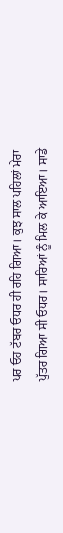ਪਰ ਓਹ ਟੱਬਰ ਓਧਰ ਹੀ ਰਹਿ ਗਿਆ। ਕੁਝ ਸਾਲ ਪਹਿਲਾਂ ਮੇਰਾ ਪੁੱਤਰ ਗਿਆ ਸੀ ਓਧਰ। ਸਾਰਿਆਂ ਨੂੰ ਮਿਲ ਕੇ ਆਇਆ। ਸਾਡੇ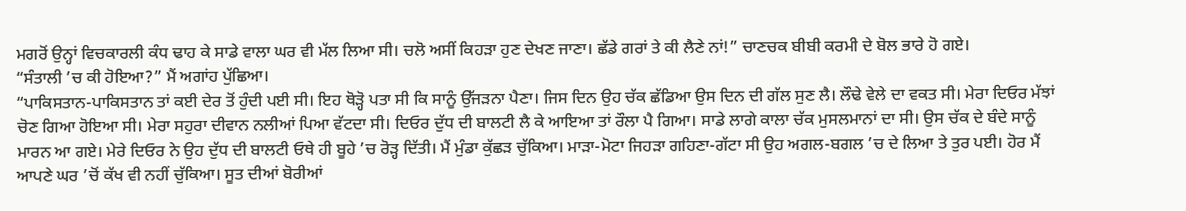ਮਗਰੋਂ ਉਨ੍ਹਾਂ ਵਿਚਕਾਰਲੀ ਕੰਧ ਢਾਹ ਕੇ ਸਾਡੇ ਵਾਲਾ ਘਰ ਵੀ ਮੱਲ ਲਿਆ ਸੀ। ਚਲੋ ਅਸੀਂ ਕਿਹੜਾ ਹੁਣ ਦੇਖਣ ਜਾਣਾ। ਛੱਡੇ ਗਰਾਂ ਤੇ ਕੀ ਲੈਣੇ ਨਾਂ!” ਚਾਣਚਕ ਬੀਬੀ ਕਰਮੀ ਦੇ ਬੋਲ ਭਾਰੇ ਹੋ ਗਏ।
“ਸੰਤਾਲੀ ’ਚ ਕੀ ਹੋਇਆ?” ਮੈਂ ਅਗਾਂਹ ਪੁੱਛਿਆ।
“ਪਾਕਿਸਤਾਨ-ਪਾਕਿਸਤਾਨ ਤਾਂ ਕਈ ਦੇਰ ਤੋਂ ਹੁੰਦੀ ਪਈ ਸੀ। ਇਹ ਥੋੜ੍ਹੋ ਪਤਾ ਸੀ ਕਿ ਸਾਨੂੰ ਉੱਜੜਨਾ ਪੈਣਾ। ਜਿਸ ਦਿਨ ਉਹ ਚੱਕ ਛੱਡਿਆ ਉਸ ਦਿਨ ਦੀ ਗੱਲ ਸੁਣ ਲੈ। ਲੌਢੇ ਵੇਲੇ ਦਾ ਵਕਤ ਸੀ। ਮੇਰਾ ਦਿਓਰ ਮੱਝਾਂ ਚੋਣ ਗਿਆ ਹੋਇਆ ਸੀ। ਮੇਰਾ ਸਹੁਰਾ ਦੀਵਾਨ ਨਲੀਆਂ ਪਿਆ ਵੱਟਦਾ ਸੀ। ਦਿਓਰ ਦੁੱਧ ਦੀ ਬਾਲਟੀ ਲੈ ਕੇ ਆਇਆ ਤਾਂ ਰੌਲਾ ਪੈ ਗਿਆ। ਸਾਡੇ ਲਾਗੇ ਕਾਲਾ ਚੱਕ ਮੁਸਲਮਾਨਾਂ ਦਾ ਸੀ। ਉਸ ਚੱਕ ਦੇ ਬੰਦੇ ਸਾਨੂੰ ਮਾਰਨ ਆ ਗਏ। ਮੇਰੇ ਦਿਓਰ ਨੇ ਉਹ ਦੁੱਧ ਦੀ ਬਾਲਟੀ ਓਥੇ ਹੀ ਬੂਹੇ ’ਚ ਰੋੜ੍ਹ ਦਿੱਤੀ। ਮੈਂ ਮੁੰਡਾ ਕੁੱਛੜ ਚੁੱਕਿਆ। ਮਾੜਾ-ਮੋਟਾ ਜਿਹੜਾ ਗਹਿਣਾ-ਗੱਟਾ ਸੀ ਉਹ ਅਗਲ-ਬਗਲ ’ਚ ਦੇ ਲਿਆ ਤੇ ਤੁਰ ਪਈ। ਹੋਰ ਮੈਂ ਆਪਣੇ ਘਰ ’ਚੋਂ ਕੱਖ ਵੀ ਨਹੀਂ ਚੁੱਕਿਆ। ਸੂਤ ਦੀਆਂ ਬੋਰੀਆਂ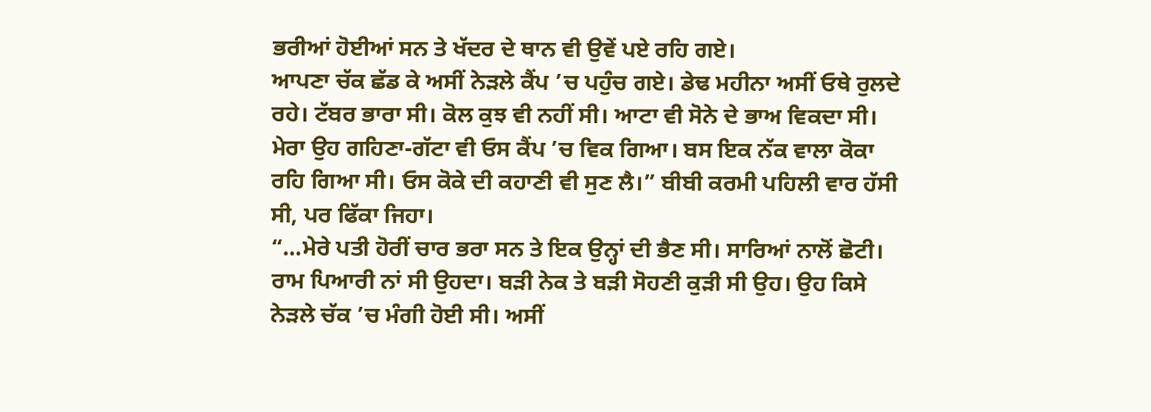ਭਰੀਆਂ ਹੋਈਆਂ ਸਨ ਤੇ ਖੱਦਰ ਦੇ ਥਾਨ ਵੀ ਉਵੇਂ ਪਏ ਰਹਿ ਗਏ।
ਆਪਣਾ ਚੱਕ ਛੱਡ ਕੇ ਅਸੀਂ ਨੇੜਲੇ ਕੈਂਪ ’ਚ ਪਹੁੰਚ ਗਏ। ਡੇਢ ਮਹੀਨਾ ਅਸੀਂ ਓਥੇ ਰੁਲਦੇ ਰਹੇ। ਟੱਬਰ ਭਾਰਾ ਸੀ। ਕੋਲ ਕੁਝ ਵੀ ਨਹੀਂ ਸੀ। ਆਟਾ ਵੀ ਸੋਨੇ ਦੇ ਭਾਅ ਵਿਕਦਾ ਸੀ। ਮੇਰਾ ਉਹ ਗਹਿਣਾ-ਗੱਟਾ ਵੀ ਓਸ ਕੈਂਪ ’ਚ ਵਿਕ ਗਿਆ। ਬਸ ਇਕ ਨੱਕ ਵਾਲਾ ਕੋਕਾ ਰਹਿ ਗਿਆ ਸੀ। ਓਸ ਕੋਕੇ ਦੀ ਕਹਾਣੀ ਵੀ ਸੁਣ ਲੈ।” ਬੀਬੀ ਕਰਮੀ ਪਹਿਲੀ ਵਾਰ ਹੱਸੀ ਸੀ, ਪਰ ਫਿੱਕਾ ਜਿਹਾ।
“…ਮੇਰੇ ਪਤੀ ਹੋਰੀਂ ਚਾਰ ਭਰਾ ਸਨ ਤੇ ਇਕ ਉਨ੍ਹਾਂ ਦੀ ਭੈਣ ਸੀ। ਸਾਰਿਆਂ ਨਾਲੋਂ ਛੋਟੀ। ਰਾਮ ਪਿਆਰੀ ਨਾਂ ਸੀ ਉਹਦਾ। ਬੜੀ ਨੇਕ ਤੇ ਬੜੀ ਸੋਹਣੀ ਕੁੜੀ ਸੀ ਉਹ। ਉਹ ਕਿਸੇ ਨੇੜਲੇ ਚੱਕ ’ਚ ਮੰਗੀ ਹੋਈ ਸੀ। ਅਸੀਂ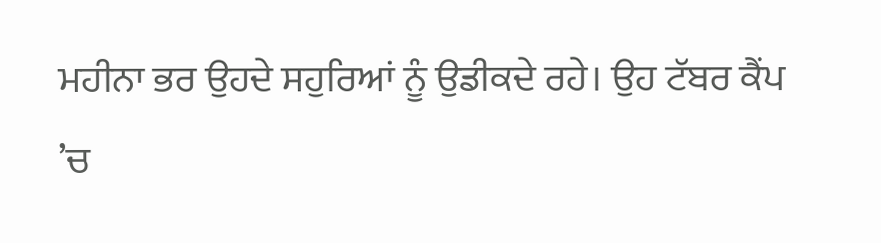ਮਹੀਨਾ ਭਰ ਉਹਦੇ ਸਹੁਰਿਆਂ ਨੂੰ ਉਡੀਕਦੇ ਰਹੇ। ਉਹ ਟੱਬਰ ਕੈਂਪ ’ਚ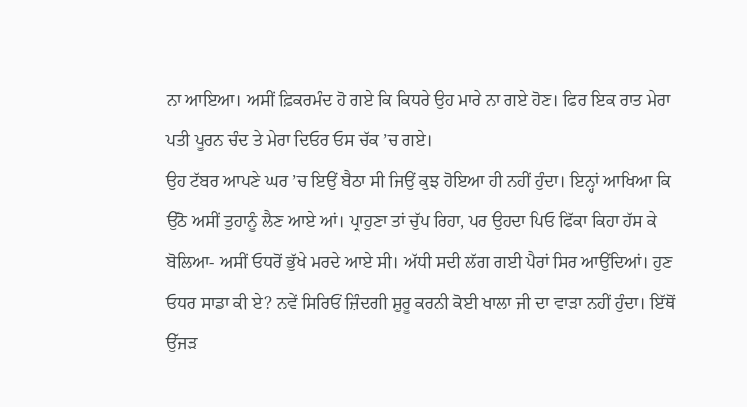ਨਾ ਆਇਆ। ਅਸੀਂ ਫ਼ਿਕਰਮੰਦ ਹੋ ਗਏ ਕਿ ਕਿਧਰੇ ਉਹ ਮਾਰੇ ਨਾ ਗਏ ਹੋਣ। ਫਿਰ ਇਕ ਰਾਤ ਮੇਰਾ ਪਤੀ ਪੂਰਨ ਚੰਦ ਤੇ ਮੇਰਾ ਦਿਓਰ ਓਸ ਚੱਕ ’ਚ ਗਏ।
ਉਹ ਟੱਬਰ ਆਪਣੇ ਘਰ ’ਚ ਇਉਂ ਬੈਠਾ ਸੀ ਜਿਉਂ ਕੁਝ ਹੋਇਆ ਹੀ ਨਹੀਂ ਹੁੰਦਾ। ਇਨ੍ਹਾਂ ਆਖਿਆ ਕਿ ਉੱਠੋ ਅਸੀਂ ਤੁਹਾਨੂੰ ਲੈਣ ਆਏ ਆਂ। ਪ੍ਰਾਹੁਣਾ ਤਾਂ ਚੁੱਪ ਰਿਹਾ, ਪਰ ਉਹਦਾ ਪਿਓ ਫਿੱਕਾ ਕਿਹਾ ਹੱਸ ਕੇ ਬੋਲਿਆ- ਅਸੀਂ ਓਧਰੋਂ ਭੁੱਖੇ ਮਰਦੇ ਆਏ ਸੀ। ਅੱਧੀ ਸਦੀ ਲੱਗ ਗਈ ਪੈਰਾਂ ਸਿਰ ਆਉਂਦਿਆਂ। ਹੁਣ ਓਧਰ ਸਾਡਾ ਕੀ ਏ? ਨਵੇਂ ਸਿਰਿਓਂ ਜ਼ਿੰਦਗੀ ਸ਼ੁਰੂ ਕਰਨੀ ਕੋਈ ਖਾਲਾ ਜੀ ਦਾ ਵਾੜਾ ਨਹੀਂ ਹੁੰਦਾ। ਇੱਥੋਂ ਉੱਜੜ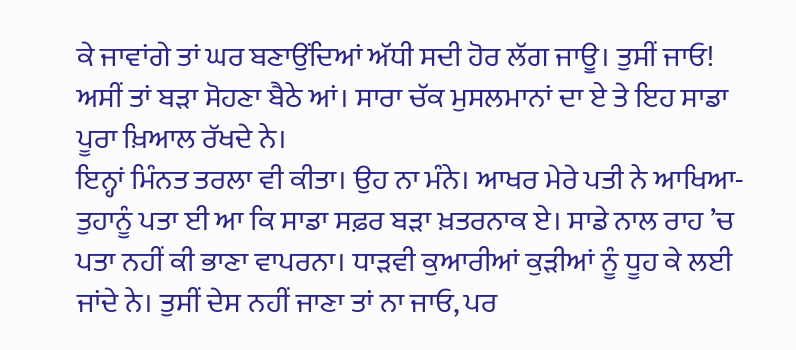ਕੇ ਜਾਵਾਂਗੇ ਤਾਂ ਘਰ ਬਣਾਉਂਦਿਆਂ ਅੱਧੀ ਸਦੀ ਹੋਰ ਲੱਗ ਜਾਊ। ਤੁਸੀਂ ਜਾਓ! ਅਸੀਂ ਤਾਂ ਬੜਾ ਸੋਹਣਾ ਬੈਠੇ ਆਂ। ਸਾਰਾ ਚੱਕ ਮੁਸਲਮਾਨਾਂ ਦਾ ਏ ਤੇ ਇਹ ਸਾਡਾ ਪੂਰਾ ਖ਼ਿਆਲ ਰੱਖਦੇ ਨੇ।
ਇਨ੍ਹਾਂ ਮਿੰਨਤ ਤਰਲਾ ਵੀ ਕੀਤਾ। ਉਹ ਨਾ ਮੰਨੇ। ਆਖਰ ਮੇਰੇ ਪਤੀ ਨੇ ਆਖਿਆ- ਤੁਹਾਨੂੰ ਪਤਾ ਈ ਆ ਕਿ ਸਾਡਾ ਸਫ਼ਰ ਬੜਾ ਖ਼ਤਰਨਾਕ ਏ। ਸਾਡੇ ਨਾਲ ਰਾਹ ’ਚ ਪਤਾ ਨਹੀਂ ਕੀ ਭਾਣਾ ਵਾਪਰਨਾ। ਧਾੜਵੀ ਕੁਆਰੀਆਂ ਕੁੜੀਆਂ ਨੂੰ ਧੂਹ ਕੇ ਲਈ ਜਾਂਦੇ ਨੇ। ਤੁਸੀਂ ਦੇਸ ਨਹੀਂ ਜਾਣਾ ਤਾਂ ਨਾ ਜਾਓ, ਪਰ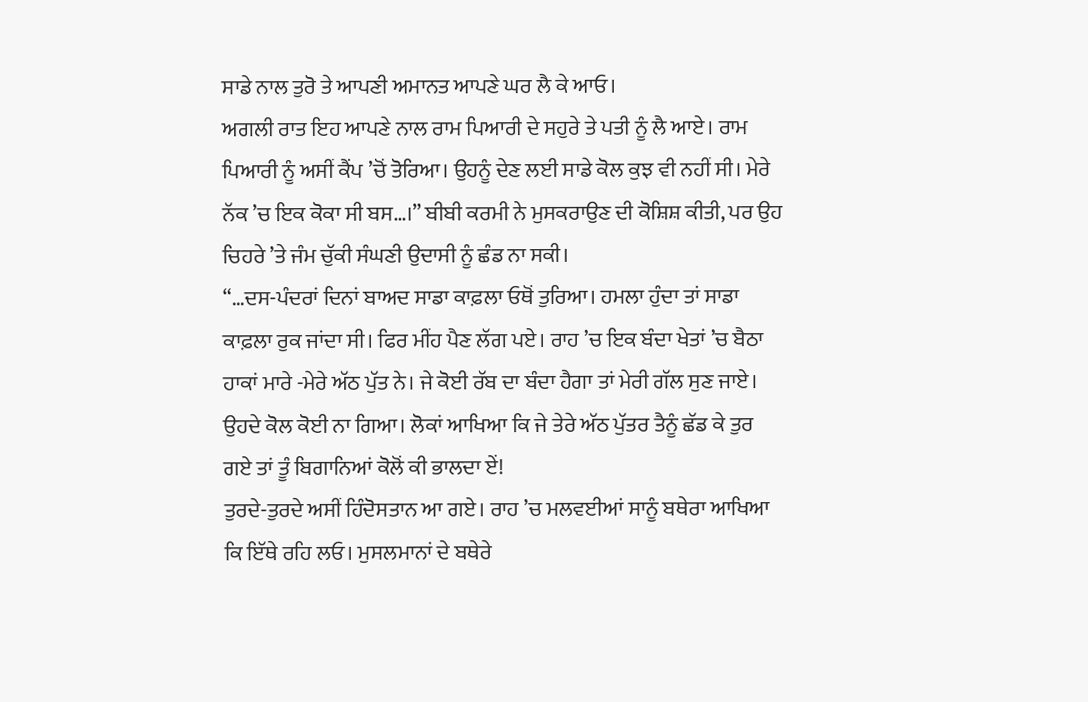ਸਾਡੇ ਨਾਲ ਤੁਰੋ ਤੇ ਆਪਣੀ ਅਮਾਨਤ ਆਪਣੇ ਘਰ ਲੈ ਕੇ ਆਓ।
ਅਗਲੀ ਰਾਤ ਇਹ ਆਪਣੇ ਨਾਲ ਰਾਮ ਪਿਆਰੀ ਦੇ ਸਹੁਰੇ ਤੇ ਪਤੀ ਨੂੰ ਲੈ ਆਏ। ਰਾਮ ਪਿਆਰੀ ਨੂੰ ਅਸੀਂ ਕੈਂਪ ’ਚੋਂ ਤੋਰਿਆ। ਉਹਨੂੰ ਦੇਣ ਲਈ ਸਾਡੇ ਕੋਲ ਕੁਝ ਵੀ ਨਹੀਂ ਸੀ। ਮੇਰੇ ਨੱਕ ’ਚ ਇਕ ਕੋਕਾ ਸੀ ਬਸ…।” ਬੀਬੀ ਕਰਮੀ ਨੇ ਮੁਸਕਰਾਉਣ ਦੀ ਕੋਸ਼ਿਸ਼ ਕੀਤੀ, ਪਰ ਉਹ ਚਿਹਰੇ ’ਤੇ ਜੰਮ ਚੁੱਕੀ ਸੰਘਣੀ ਉਦਾਸੀ ਨੂੰ ਛੰਡ ਨਾ ਸਕੀ।
“…ਦਸ-ਪੰਦਰਾਂ ਦਿਨਾਂ ਬਾਅਦ ਸਾਡਾ ਕਾਫ਼ਲਾ ਓਥੋਂ ਤੁਰਿਆ। ਹਮਲਾ ਹੁੰਦਾ ਤਾਂ ਸਾਡਾ ਕਾਫ਼ਲਾ ਰੁਕ ਜਾਂਦਾ ਸੀ। ਫਿਰ ਮੀਂਹ ਪੈਣ ਲੱਗ ਪਏ। ਰਾਹ ’ਚ ਇਕ ਬੰਦਾ ਖੇਤਾਂ ’ਚ ਬੈਠਾ ਹਾਕਾਂ ਮਾਰੇ -ਮੇਰੇ ਅੱਠ ਪੁੱਤ ਨੇ। ਜੇ ਕੋਈ ਰੱਬ ਦਾ ਬੰਦਾ ਹੈਗਾ ਤਾਂ ਮੇਰੀ ਗੱਲ ਸੁਣ ਜਾਏ। ਉਹਦੇ ਕੋਲ ਕੋਈ ਨਾ ਗਿਆ। ਲੋਕਾਂ ਆਖਿਆ ਕਿ ਜੇ ਤੇਰੇ ਅੱਠ ਪੁੱਤਰ ਤੈਨੂੰ ਛੱਡ ਕੇ ਤੁਰ ਗਏ ਤਾਂ ਤੂੰ ਬਿਗਾਨਿਆਂ ਕੋਲੋਂ ਕੀ ਭਾਲਦਾ ਏਂ!
ਤੁਰਦੇ-ਤੁਰਦੇ ਅਸੀਂ ਹਿੰਦੋਸਤਾਨ ਆ ਗਏ। ਰਾਹ ’ਚ ਮਲਵਈਆਂ ਸਾਨੂੰ ਬਥੇਰਾ ਆਖਿਆ ਕਿ ਇੱਥੇ ਰਹਿ ਲਓ। ਮੁਸਲਮਾਨਾਂ ਦੇ ਬਥੇਰੇ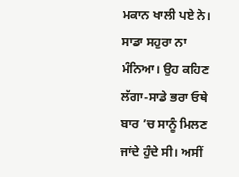ਮਕਾਨ ਖਾਲੀ ਪਏ ਨੇ। ਸਾਡਾ ਸਹੁਰਾ ਨਾ ਮੰਨਿਆ। ਉਹ ਕਹਿਣ ਲੱਗਾ-ਸਾਡੇ ਭਰਾ ਓਥੇ ਬਾਰ ’ਚ ਸਾਨੂੰ ਮਿਲਣ ਜਾਂਦੇ ਹੁੰਦੇ ਸੀ। ਅਸੀਂ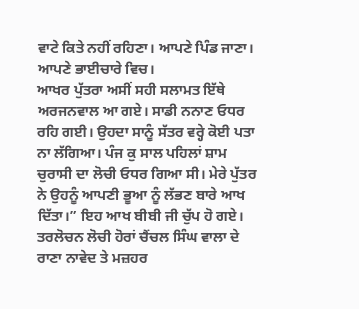ਵਾਟੇ ਕਿਤੇ ਨਹੀਂ ਰਹਿਣਾ। ਆਪਣੇ ਪਿੰਡ ਜਾਣਾ। ਆਪਣੇ ਭਾਈਚਾਰੇ ਵਿਚ।
ਆਖਰ ਪੁੱਤਰਾ ਅਸੀਂ ਸਹੀ ਸਲਾਮਤ ਇੱਥੇ ਅਰਜਨਵਾਲ ਆ ਗਏ। ਸਾਡੀ ਨਨਾਣ ਓਧਰ ਰਹਿ ਗਈ। ਉਹਦਾ ਸਾਨੂੰ ਸੱਤਰ ਵਰ੍ਹੇ ਕੋਈ ਪਤਾ ਨਾ ਲੱਗਿਆ। ਪੰਜ ਕੁ ਸਾਲ ਪਹਿਲਾਂ ਸ਼ਾਮ ਚੁਰਾਸੀ ਦਾ ਲੋਚੀ ਓਧਰ ਗਿਆ ਸੀ। ਮੇਰੇ ਪੁੱਤਰ ਨੇ ਉਹਨੂੰ ਆਪਣੀ ਭੂਆ ਨੂੰ ਲੱਭਣ ਬਾਰੇ ਆਖ ਦਿੱਤਾ।” ਇਹ ਆਖ ਬੀਬੀ ਜੀ ਚੁੱਪ ਹੋ ਗਏ।
ਤਰਲੋਚਨ ਲੋਚੀ ਹੋਰਾਂ ਚੈਂਚਲ ਸਿੰਘ ਵਾਲਾ ਦੇ ਰਾਣਾ ਨਾਵੇਦ ਤੇ ਮਜ਼ਹਰ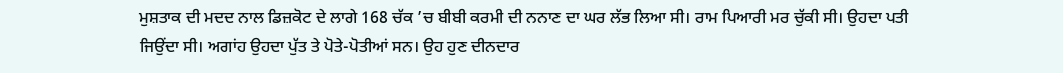ਮੁਸ਼ਤਾਕ ਦੀ ਮਦਦ ਨਾਲ ਡਿਜ਼ਕੋਟ ਦੇ ਲਾਗੇ 168 ਚੱਕ ’ਚ ਬੀਬੀ ਕਰਮੀ ਦੀ ਨਨਾਣ ਦਾ ਘਰ ਲੱਭ ਲਿਆ ਸੀ। ਰਾਮ ਪਿਆਰੀ ਮਰ ਚੁੱਕੀ ਸੀ। ਉਹਦਾ ਪਤੀ ਜਿਉਂਦਾ ਸੀ। ਅਗਾਂਹ ਉਹਦਾ ਪੁੱਤ ਤੇ ਪੋਤੇ-ਪੋਤੀਆਂ ਸਨ। ਉਹ ਹੁਣ ਦੀਨਦਾਰ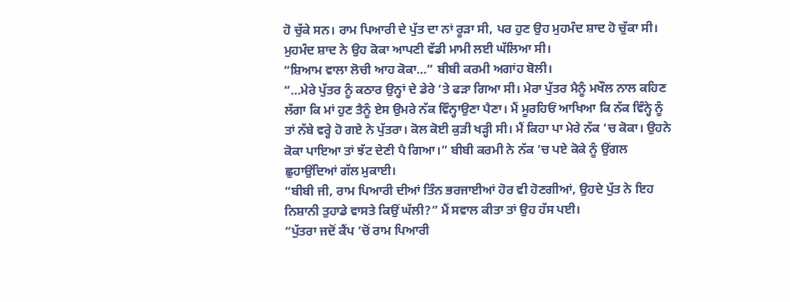ਹੋ ਚੁੱਕੇ ਸਨ। ਰਾਮ ਪਿਆਰੀ ਦੇ ਪੁੱਤ ਦਾ ਨਾਂ ਰੂੜਾ ਸੀ, ਪਰ ਹੁਣ ਉਹ ਮੁਹਮੰਦ ਸ਼ਾਦ ਹੋ ਚੁੱਕਾ ਸੀ। ਮੁਹਮੰਦ ਸ਼ਾਦ ਨੇ ਉਹ ਕੋਕਾ ਆਪਣੀ ਵੱਡੀ ਮਾਮੀ ਲਈ ਘੱਲਿਆ ਸੀ।
“ਸ਼ਿਆਮ ਵਾਲਾ ਲੋਚੀ ਆਹ ਕੋਕਾ…” ਬੀਬੀ ਕਰਮੀ ਅਗਾਂਹ ਬੋਲੀ।
“…ਮੇਰੇ ਪੁੱਤਰ ਨੂੰ ਕਠਾਰ ਉਨ੍ਹਾਂ ਦੇ ਡੇਰੇ ’ਤੇ ਫੜਾ ਗਿਆ ਸੀ। ਮੇਰਾ ਪੁੱਤਰ ਮੈਨੂੰ ਮਖੌਲ ਨਾਲ ਕਹਿਣ ਲੱਗਾ ਕਿ ਮਾਂ ਹੁਣ ਤੈਨੂੰ ਏਸ ਉਮਰੇ ਨੱਕ ਵਿੰਨ੍ਹਾਉਣਾ ਪੈਣਾ। ਮੈਂ ਮੂਰਹਿਓਂ ਆਖਿਆ ਕਿ ਨੱਕ ਵਿੰਨ੍ਹੇ ਨੂੰ ਤਾਂ ਨੱਬੇ ਵਰ੍ਹੇ ਹੋ ਗਏ ਨੇ ਪੁੱਤਰਾ। ਕੋਲ ਕੋਈ ਕੁੜੀ ਖੜ੍ਹੀ ਸੀ। ਮੈਂ ਕਿਹਾ ਪਾ ਮੇਰੇ ਨੱਕ ’ਚ ਕੋਕਾ। ਉਹਨੇ ਕੋਕਾ ਪਾਇਆ ਤਾਂ ਝੱਟ ਦੇਣੀ ਪੈ ਗਿਆ।” ਬੀਬੀ ਕਰਮੀ ਨੇ ਨੱਕ ’ਚ ਪਏ ਕੋਕੇ ਨੂੰ ਉਂਗਲ ਛੁਹਾਉਂਦਿਆਂ ਗੱਲ ਮੁਕਾਈ।
“ਬੀਬੀ ਜੀ, ਰਾਮ ਪਿਆਰੀ ਦੀਆਂ ਤਿੰਨ ਭਰਜਾਈਆਂ ਹੋਰ ਵੀ ਹੋਣਗੀਆਂ, ਉਹਦੇ ਪੁੱਤ ਨੇ ਇਹ ਨਿਸ਼ਾਨੀ ਤੁਹਾਡੇ ਵਾਸਤੇ ਕਿਉਂ ਘੱਲੀ?” ਮੈਂ ਸਵਾਲ ਕੀਤਾ ਤਾਂ ਉਹ ਹੱਸ ਪਈ।
“ਪੁੱਤਰਾ ਜਦੋਂ ਕੈਂਪ ’ਚੋਂ ਰਾਮ ਪਿਆਰੀ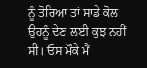ਨੂੰ ਤੋਰਿਆ ਤਾਂ ਸਾਡੇ ਕੋਲ ਉਹਨੂੰ ਦੇਣ ਲਈ ਕੁਝ ਨਹੀਂ ਸੀ। ਓਸ ਮੌਕੇ ਮੈਂ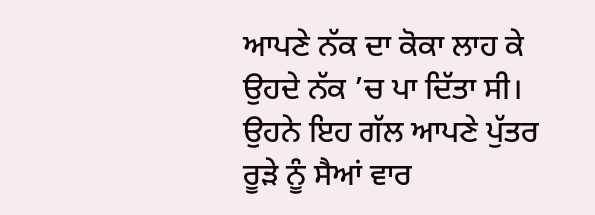ਆਪਣੇ ਨੱਕ ਦਾ ਕੋਕਾ ਲਾਹ ਕੇ ਉਹਦੇ ਨੱਕ ’ਚ ਪਾ ਦਿੱਤਾ ਸੀ। ਉਹਨੇ ਇਹ ਗੱਲ ਆਪਣੇ ਪੁੱਤਰ ਰੂੜੇ ਨੂੰ ਸੈਆਂ ਵਾਰ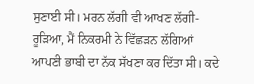ਸੁਣਾਈ ਸੀ। ਮਰਨ ਲੱਗੀ ਵੀ ਆਖਣ ਲੱਗੀ- ਰੂੜਿਆ, ਮੈਂ ਨਿਕਰਮੀ ਨੇ ਵਿੱਛੜਨ ਲੱਗਿਆਂ ਆਪਣੀ ਭਾਬੀ ਦਾ ਨੱਕ ਸੱਖਣਾ ਕਰ ਦਿੱਤਾ ਸੀ। ਕਦੇ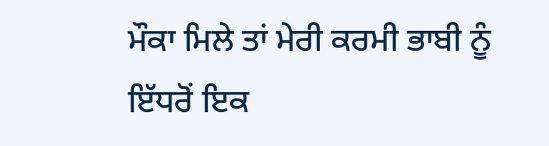ਮੌਕਾ ਮਿਲੇ ਤਾਂ ਮੇਰੀ ਕਰਮੀ ਭਾਬੀ ਨੂੰ ਇੱਧਰੋਂ ਇਕ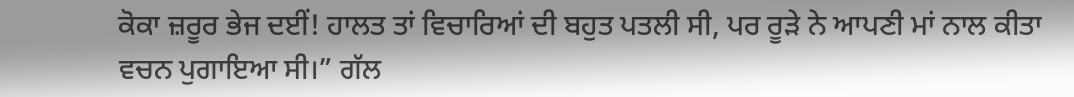ਕੋਕਾ ਜ਼ਰੂਰ ਭੇਜ ਦਈਂ! ਹਾਲਤ ਤਾਂ ਵਿਚਾਰਿਆਂ ਦੀ ਬਹੁਤ ਪਤਲੀ ਸੀ, ਪਰ ਰੂੜੇ ਨੇ ਆਪਣੀ ਮਾਂ ਨਾਲ ਕੀਤਾ ਵਚਨ ਪੁਗਾਇਆ ਸੀ।” ਗੱਲ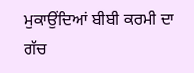ਮੁਕਾਉਂਦਿਆਂ ਬੀਬੀ ਕਰਮੀ ਦਾ ਗੱਚ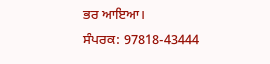ਭਰ ਆਇਆ।
ਸੰਪਰਕ: 97818-43444